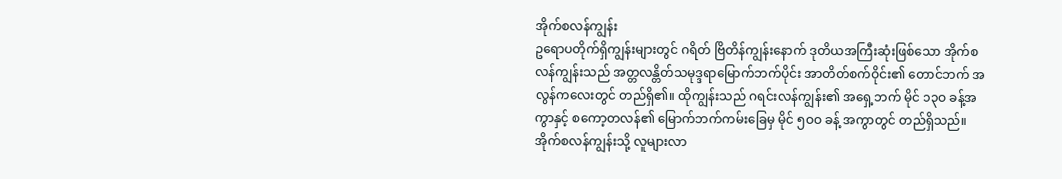အိုက်စလန်ကျွန်း
ဥရောပတိုက်ရှိကျွန်းများတွင် ဂရိတ် ဗြိတိန်ကျွန်းနောက် ဒုတိယအကြီးဆုံးဖြစ်သော အိုက်စလန်ကျွန်းသည် အတ္တလန္တိတ်သမုဒ္ဒရာမြောက်ဘက်ပိုင်း အာတိတ်စက်ဝိုင်း၏ တောင်ဘက် အလွန်ကလေးတွင် တည်ရှိ၏။ ထိုကျွန်းသည် ဂရင်းလန်ကျွန်း၏ အရှေ့ဘက် မိုင် ၁၃ဝ ခန့်အကွာနှင့် စကော့တလန်၏ မြောက်ဘက်ကမ်းခြေမှ မိုင် ၅ဝဝ ခန့် အကွာတွင် တည်ရှိသည်။
အိုက်စလန်ကျွန်းသို့ လူများလာ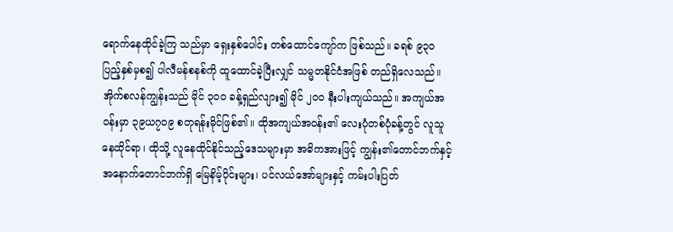ရောက်နေထိုင်ခဲ့ကြ သည်မှာ ရှေးနှစ်ပေါင်း တစ်ထောင်ကျော်က ဖြစ်သည်။ ခရစ် ၉၃ဝ ပြည့်နှစ်မှစ၍ ပါလီမန်စနစ်ကို ထူထောင်ခဲ့ပြီးလျှင် သမ္မတနိုင်ငံအဖြစ် တည်ရှိလေသည်။
အိုက်စလန်ကျွန်းသည် မိုင် ၃ဝဝ ခန့်ရှည်လျား၍ မိုင် ၂ဝဝ နီးပါးကျယ်သည်။ အကျယ်အဝန်းမှာ ၃၉ယ၇ဝ၉ စတုရန်းမိုင်ဖြစ်၏။ ထိုအကျယ်အဝန်း၏ လေးပုံတစ်ပုံခန့်တွင် လူသူနေထိုင်ရာ၊ ထိုသို့ လူနေထိုင်နိုင်သည့်ဒေသများမှာ အဓိကအားဖြင့် ကျွန်း၏တောင်ဘက်နှင့် အနောက်တောင်ဘက်ရှိ မြေနိမ့်ပိုင်းများ၊ ပင်လယ်အော်များနှင့် ကမ်းပါးပြတ်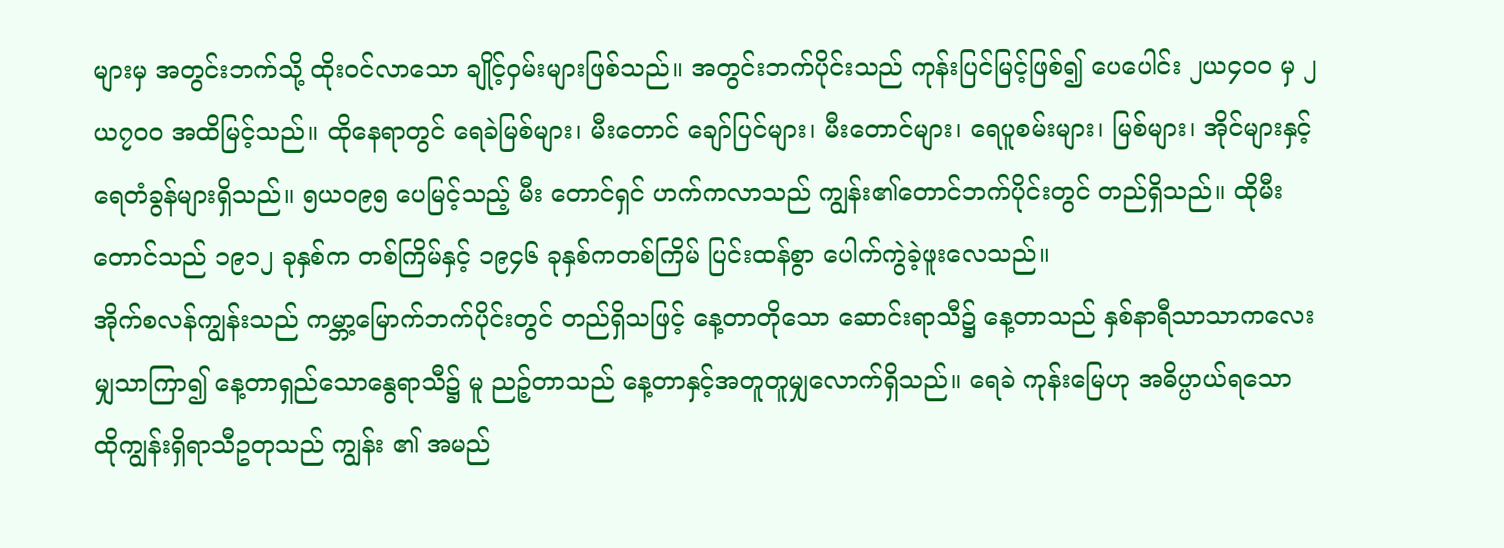များမှ အတွင်းဘက်သို့ ထိုးဝင်လာသော ချိုင့်ဝှမ်းများဖြစ်သည်။ အတွင်းဘက်ပိုင်းသည် ကုန်းပြင်မြင့်ဖြစ်၍ ပေပေါင်း ၂ယ၄ဝဝ မှ ၂ယ၇ဝဝ အထိမြင့်သည်။ ထိုနေရာတွင် ရေခဲမြစ်များ၊ မီးတောင် ချော်ပြင်များ၊ မီးတောင်များ၊ ရေပူစမ်းများ၊ မြစ်များ၊ အိုင်များနှင့် ရေတံခွန်များရှိသည်။ ၅ယဝ၉၅ ပေမြင့်သည့် မီး တောင်ရှင် ဟက်ကလာသည် ကျွန်း၏တောင်ဘက်ပိုင်းတွင် တည်ရှိသည်။ ထိုမီးတောင်သည် ၁၉၁၂ ခုနှစ်က တစ်ကြိမ်နှင့် ၁၉၄၆ ခုနှစ်ကတစ်ကြိမ် ပြင်းထန်စွာ ပေါက်ကွဲခဲ့ဖူးလေသည်။
အိုက်စလန်ကျွန်းသည် ကမ္ဘာ့မြောက်ဘက်ပိုင်းတွင် တည်ရှိသဖြင့် နေ့တာတိုသော ဆောင်းရာသီ၌ နေ့တာသည် နှစ်နာရီသာသာကလေးမျှသာကြာ၍ နေ့တာရှည်သောနွေရာသီ၌ မူ ညဉ့်တာသည် နေ့တာနှင့်အတူတူမျှလောက်ရှိသည်။ ရေခဲ ကုန်းမြေဟု အဓိပ္ပာယ်ရသော ထိုကျွန်းရှိရာသီဥတုသည် ကျွန်း ၏ အမည်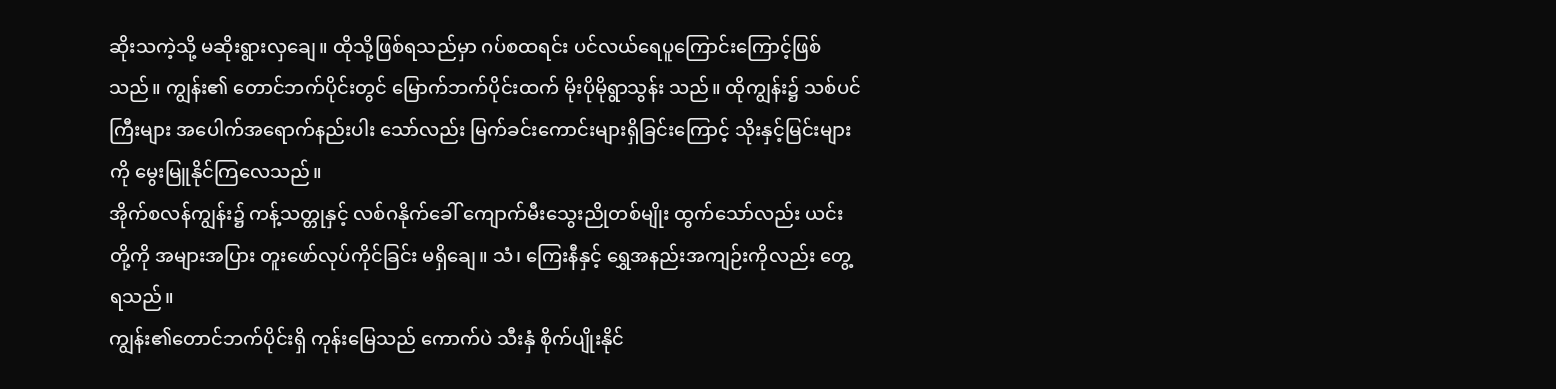ဆိုးသကဲ့သို့ မဆိုးရွားလှချေ။ ထိုသို့ဖြစ်ရသည်မှာ ဂပ်စထရင်း ပင်လယ်ရေပူကြောင်းကြောင့်ဖြစ်သည်။ ကျွန်း၏ တောင်ဘက်ပိုင်းတွင် မြောက်ဘက်ပိုင်းထက် မိုးပိုမိုရွာသွန်း သည်။ ထိုကျွန်း၌ သစ်ပင်ကြီးများ အပေါက်အရောက်နည်းပါး သော်လည်း မြက်ခင်းကောင်းများရှိခြင်းကြောင့် သိုးနှင့်မြင်းများ ကို မွေးမြူနိုင်ကြလေသည်။
အိုက်စလန်ကျွန်း၌ ကန့်သတ္တုနှင့် လစ်ဂနိုက်ခေါ် ကျောက်မီးသွေးညိုတစ်မျိုး ထွက်သော်လည်း ယင်းတို့ကို အများအပြား တူးဖော်လုပ်ကိုင်ခြင်း မရှိချေ။ သံ၊ ကြေးနီနှင့် ရွှေအနည်းအကျဉ်းကိုလည်း တွေ့ရသည်။
ကျွန်း၏တောင်ဘက်ပိုင်းရှိ ကုန်းမြေသည် ကောက်ပဲ သီးနှံ စိုက်ပျိုးနိုင်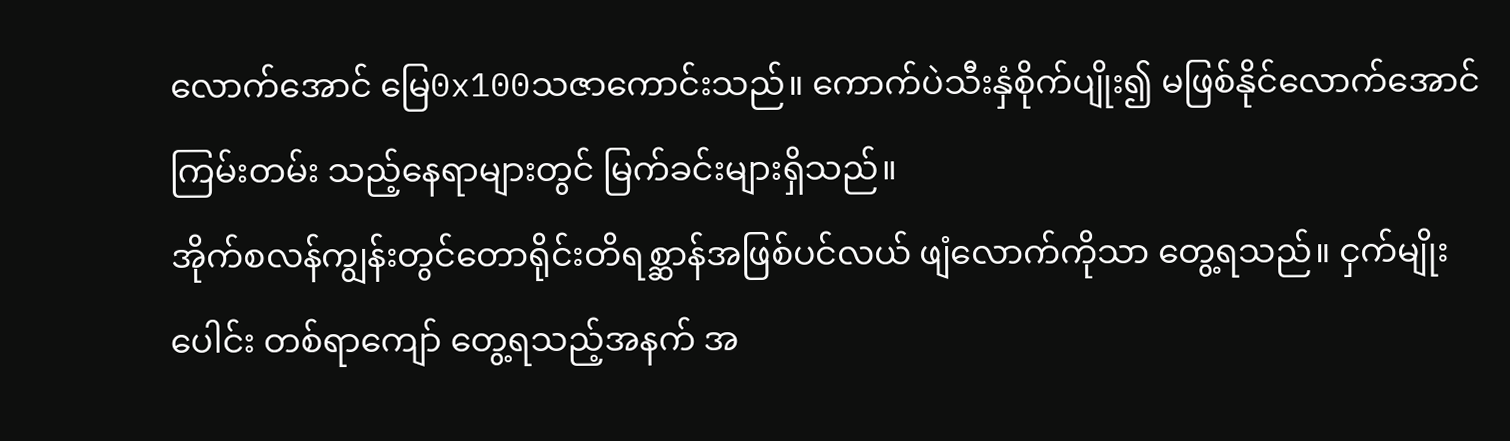လောက်အောင် မြေ0x100သဇာကောင်းသည်။ ကောက်ပဲသီးနှံစိုက်ပျိုး၍ မဖြစ်နိုင်လောက်အောင် ကြမ်းတမ်း သည့်နေရာများတွင် မြက်ခင်းများရှိသည်။
အိုက်စလန်ကျွန်းတွင်တောရိုင်းတိရစ္ဆာန်အဖြစ်ပင်လယ် ဖျံလောက်ကိုသာ တွေ့ရသည်။ ငှက်မျိုးပေါင်း တစ်ရာကျော် တွေ့ရသည့်အနက် အ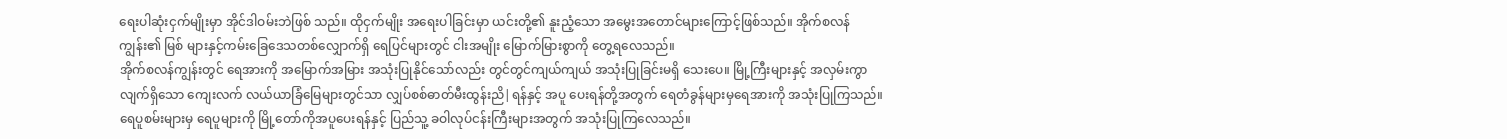ရေးပါဆုံးငှက်မျိုးမှာ အိုင်ဒါဝမ်းဘဲဖြစ် သည်။ ထိုငှက်မျိုး အရေးပါခြင်းမှာ ယင်းတို့၏ နူးညံ့သော အမွေးအတောင်များကြောင့်ဖြစ်သည်။ အိုက်စလန်ကျွန်း၏ မြစ် များနှင့်ကမ်းခြေဒေသတစ်လျှောက်ရှိ ရေပြင်များတွင် ငါးအမျိုး မြောက်မြားစွာကို တွေ့ရလေသည်။
အိုက်စလန်ကျွန်းတွင် ရေအားကို အမြောက်အမြား အသုံးပြုနိုင်သော်လည်း တွင်တွင်ကျယ်ကျယ် အသုံးပြုခြင်းမရှိ သေးပေ။ မြို့ကြီးများနှင့် အလှမ်းကွာလျက်ရှိသော ကျေးလက် လယ်ယာခြံမြေများတွင်သာ လျှပ်စစ်ဓာတ်မီးထွန်းညိ|ရန်နှင့် အပူ ပေးရန်တို့အတွက် ရေတံခွန်များမှရေအားကို အသုံးပြုကြသည်။ ရေပူစမ်းများမှ ရေပူများကို မြို့တော်ကိုအပူပေးရန်နှင့် ပြည်သူ့ ခဝါလုပ်ငန်းကြီးများအတွက် အသုံးပြုကြလေသည်။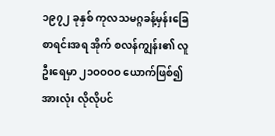၁၉၇၂ ခုနှစ် ကုလသမဂ္ဂခန့်မှန်းခြေ စာရင်းအရ အိုက် စလန်ကျွန်း၏ လူဦးရေမှာ ၂၁ဝဝဝဝ ယောက်ဖြစ်၍ အားလုံး လိုလိုပင်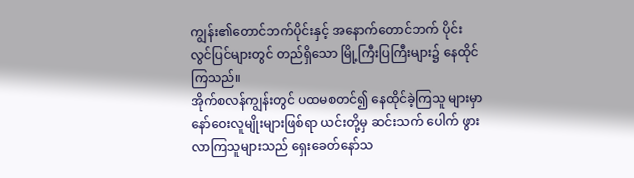ကျွန်း၏တောင်ဘက်ပိုင်းနှင့် အနောက်တောင်ဘက် ပိုင်းလွင်ပြင်များတွင် တည်ရှိသော မြို့ကြီးပြကြီးများ၌ နေထိုင် ကြသည်။
အိုက်စလန်ကျွန်းတွင် ပထမစတင်၍ နေထိုင်ခဲ့ကြသူ များမှာ နော်ဝေးလူမျိုးများဖြစ်ရာ ယင်းတို့မှ ဆင်းသက် ပေါက် ဖွားလာကြသူများသည် ရှေးခေတ်နော်သ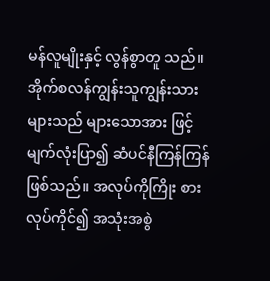မန်လူမျိုးနှင့် လွန်စွာတူ သည်။ အိုက်စလန်ကျွန်းသူကျွန်းသားများသည် များသောအား ဖြင့် မျက်လုံးပြာ၍ ဆံပင်နီကြန်ကြန်ဖြစ်သည်။ အလုပ်ကိုကြိုး စားလုပ်ကိုင်၍ အသုံးအစွဲ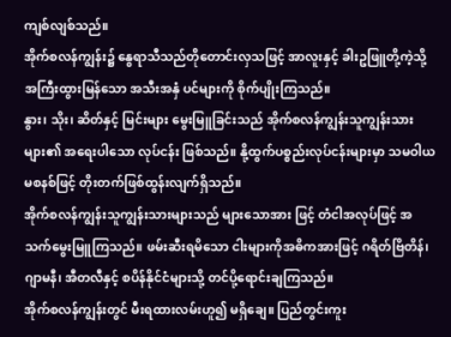ကျစ်လျစ်သည်။
အိုက်စလန်ကျွန်း၌ နွေရာသီသည်တိုတောင်းလှသဖြင့် အာလူးနှင့် ခါးဥဖြူတို့ကဲ့သို့ အကြီးထွားမြန်သော အသီးအနှံ ပင်များကို စိုက်ပျိုးကြသည်။
နွား၊ သိုး၊ ဆိတ်နှင့် မြင်းများ မွေးမြူခြင်းသည် အိုက်စလန်ကျွန်းသူကျွန်းသားများ၏ အရေးပါသော လုပ်ငန်း ဖြစ်သည်။ နို့ထွက်ပစ္စည်းလုပ်ငန်းများမှာ သမဝါယမစနစ်ဖြင့် တိုးတက်ဖြစ်ထွန်းလျက်ရှိသည်။
အိုက်စလန်ကျွန်းသူကျွန်းသားများသည် များသောအား ဖြင့် တံငါအလုပ်ဖြင့် အသက်မွေးမြူကြသည်။ ဖမ်းဆီးရမိသော ငါးများကိုအဓိကအားဖြင့် ဂရိတ်ဗြိတိန်၊ ဂျာမနီ၊ အီတလီနှင့် စပိန်နိုင်ငံများသို့ တင်ပို့ရောင်းချကြသည်။
အိုက်စလန်ကျွန်းတွင် မီးရထားလမ်းဟူ၍ မရှိချေ။ ပြည်တွင်းကူး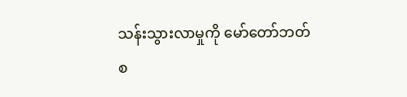သန်းသွားလာမှုကို မော်တော်ဘတ်စ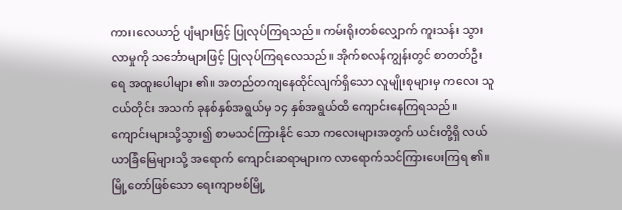ကား၊လေယာဉ် ပျံများဖြင့် ပြုလုပ်ကြရသည်။ ကမ်းရိုးတစ်လျှောက် ကူးသန်း သွားလာမှုကို သင်္ဘောများဖြင့် ပြုလုပ်ကြရလေသည်။ အိုက်စလန်ကျွန်းတွင် စာတတ်ဦးရေ အထူးပေါများ ၏။ အတည်တကျနေထိုင်လျက်ရှိသော လူမျိုးစုများမှ ကလေး သူငယ်တိုင်း အသက် ခုနစ်နှစ်အရွယ်မှ ၁၄ နှစ်အရွယ်ထိ ကျောင်းနေကြရသည်။ ကျောင်းများသို့သွား၍ စာမသင်ကြားနိုင် သော ကလေးများအတွက် ယင်းတို့ရှိ လယ်ယာခြံမြေများသို့ အရောက် ကျောင်းဆရာများက လာရောက်သင်ကြားပေးကြရ ၏။ မြို့တော်ဖြစ်သော ရေးကျာဗစ်မြို့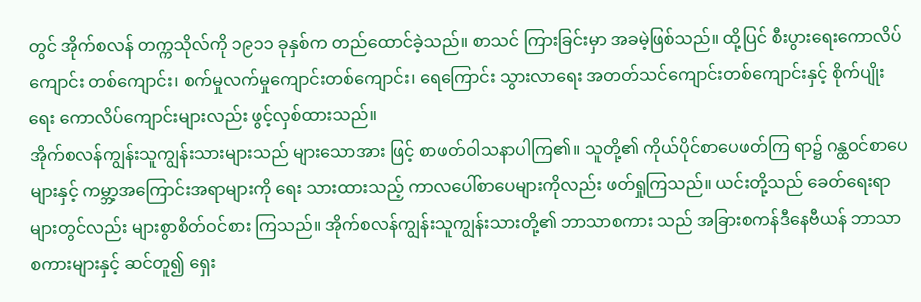တွင် အိုက်စလန် တက္ကသိုလ်ကို ၁၉၁၁ ခုနှစ်က တည်ထောင်ခဲ့သည်။ စာသင် ကြားခြင်းမှာ အခမဲ့ဖြစ်သည်။ ထို့ပြင် စီးပွားရေးကောလိပ် ကျောင်း တစ်ကျောင်း၊ စက်မှုလက်မှုကျောင်းတစ်ကျောင်း၊ ရေကြောင်း သွားလာရေး အတတ်သင်ကျောင်းတစ်ကျောင်းနှင့် စိုက်ပျိုးရေး ကောလိပ်ကျောင်းများလည်း ဖွင့်လှစ်ထားသည်။
အိုက်စလန်ကျွန်းသူကျွန်းသားများသည် များသောအား ဖြင့် စာဖတ်ဝါသနာပါကြ၏။ သူတို့၏ ကိုယ်ပိုင်စာပေဖတ်ကြ ရာ၌ ဂန္ထဝင်စာပေများနှင့် ကမ္ဘာ့အကြောင်းအရာများကို ရေး သားထားသည့် ကာလပေါ်စာပေများကိုလည်း ဖတ်ရှုကြသည်။ ယင်းတို့သည် ခေတ်ရေးရာများတွင်လည်း များစွာစိတ်ဝင်စား ကြသည်။ အိုက်စလန်ကျွန်းသူကျွန်းသားတို့၏ ဘာသာစကား သည် အခြားစကန်ဒီနေဗီယန် ဘာသာစကားများနှင့် ဆင်တူ၍ ရှေး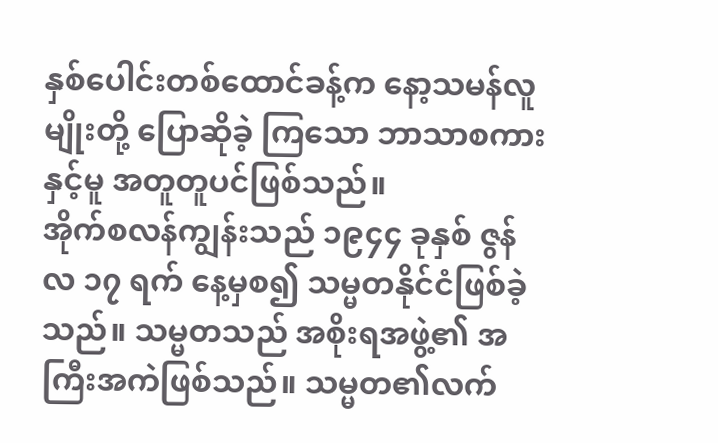နှစ်ပေါင်းတစ်ထောင်ခန့်က နော့သမန်လူမျိုးတို့ ပြောဆိုခဲ့ ကြသော ဘာသာစကားနှင့်မူ အတူတူပင်ဖြစ်သည်။
အိုက်စလန်ကျွန်းသည် ၁၉၄၄ ခုနှစ် ဇွန်လ ၁၇ ရက် နေ့မှစ၍ သမ္မတနိုင်ငံဖြစ်ခဲ့သည်။ သမ္မတသည် အစိုးရအဖွဲ့၏ အကြီးအကဲဖြစ်သည်။ သမ္မတ၏လက်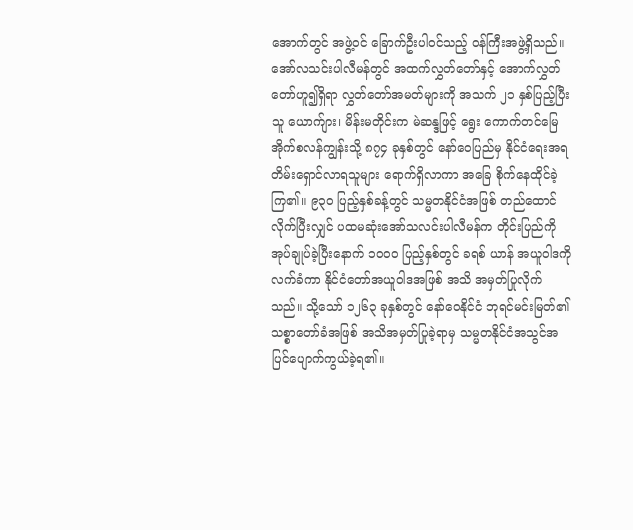အောက်တွင် အဖွဲ့ဝင် ခြောက်ဦးပါဝင်သည့် ဝန်ကြီးအဖွဲ့ရှိသည်။
အော်လသင်းပါလီမန်တွင် အထက်လွှတ်တော်နှင့် အောက်လွှတ်တော်ဟူ၍ရှိရာ လွှတ်တော်အမတ်များကို အသက် ၂၁ နှစ်ပြည့်ပြီးသူ ယောက်ျား၊ မိန်းမတိုင်းက မဲဆန္ဒဖြင့် ရွေး ကောက်တင်မြေ
အိုက်စလန်ကျွန်းသို့ ၈၇၄ ခုနှစ်တွင် နော်ဝေပြည်မှ နိုင်ငံရေးအရ တိမ်းရှောင်လာရသူများ ရောက်ရှိလာကာ အခြေ စိုက်နေထိုင်ခဲ့ကြ၏။ ၉၃ဝ ပြည့်နှစ်ခန့်တွင် သမ္မတနိုင်ငံအဖြစ် တည်ထောင်လိုက်ပြီးလျှင် ပထမဆုံးအော်သလင်းပါလီမန်က တိုင်းပြည်ကိုအုပ်ချုပ်ခဲ့ပြီးနောက် ၁ဝဝဝ ပြည့်နှစ်တွင် ခရစ် ယာန် အယူဝါဒကိုလက်ခံကာ နိုင်ငံတော်အယူဝါဒအဖြစ် အသိ အမှတ်ပြုလိုက်သည်။ သို့သော် ၁၂၆၃ ခုနှစ်တွင် နော်ဝေနိုင်ငံ ဘုရင်မင်းမြတ်၏ သစ္စာတော်ခံအဖြစ် အသိအမှတ်ပြုခဲ့ရာမှ သမ္မတနိုင်ငံအသွင်အပြင်ပျောက်ကွယ်ခဲ့ရ၏။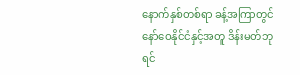နောက်နှစ်တစ်ရာ ခန့်အကြာတွင် နော်ဝေနိုင်ငံနှင့်အတူ ဒိန်းမတ်ဘုရင်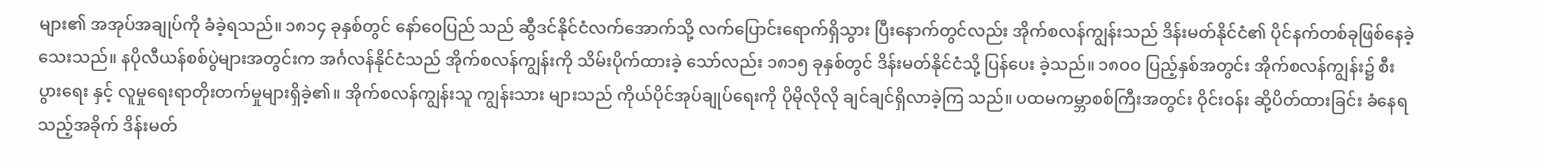များ၏ အအုပ်အချုပ်ကို ခံခဲ့ရသည်။ ၁၈၁၄ ခုနှစ်တွင် နော်ဝေပြည် သည် ဆွီဒင်နိုင်ငံလက်အောက်သို့ လက်ပြောင်းရောက်ရှိသွား ပြီးနောက်တွင်လည်း အိုက်စလန်ကျွန်းသည် ဒိန်းမတ်နိုင်ငံ၏ ပိုင်နက်တစ်ခုဖြစ်နေခဲ့သေးသည်။ နပိုလီယန်စစ်ပွဲများအတွင်းက အင်္ဂလန်နိုင်ငံသည် အိုက်စလန်ကျွန်းကို သိမ်းပိုက်ထားခဲ့ သော်လည်း ၁၈၁၅ ခုနှစ်တွင် ဒိန်းမတ်နိုင်ငံသို့ ပြန်ပေး ခဲ့သည်။ ၁၈ဝဝ ပြည့်နှစ်အတွင်း အိုက်စလန်ကျွန်း၌ စီးပွားရေး နှင့် လူမှုရေးရာတိုးတက်မှုများရှိခဲ့၏။ အိုက်စလန်ကျွန်းသူ ကျွန်းသား များသည် ကိုယ်ပိုင်အုပ်ချုပ်ရေးကို ပိုမိုလိုလို ချင်ချင်ရှိလာခဲ့ကြ သည်။ ပထမကမ္ဘာစစ်ကြီးအတွင်း ဝိုင်းဝန်း ဆို့ပိတ်ထားခြင်း ခံနေရသည့်အခိုက် ဒိန်းမတ်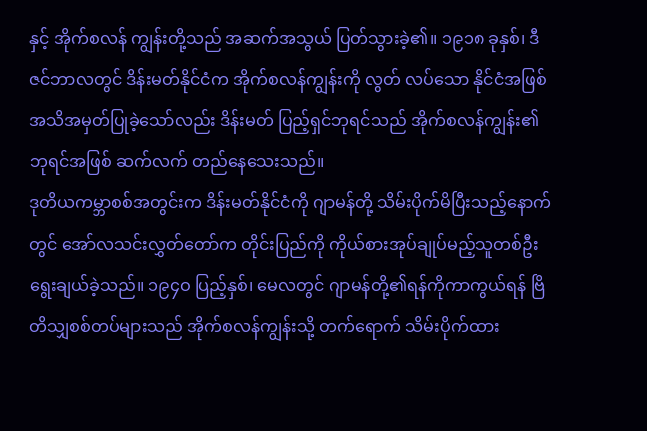နှင့် အိုက်စလန် ကျွန်းတို့သည် အဆက်အသွယ် ပြတ်သွားခဲ့၏။ ၁၉၁၈ ခုနှစ်၊ ဒီဇင်ဘာလတွင် ဒိန်းမတ်နိုင်ငံက အိုက်စလန်ကျွန်းကို လွတ် လပ်သော နိုင်ငံအဖြစ် အသိအမှတ်ပြုခဲ့သော်လည်း ဒိန်းမတ် ပြည့်ရှင်ဘုရင်သည် အိုက်စလန်ကျွန်း၏ဘုရင်အဖြစ် ဆက်လက် တည်နေသေးသည်။
ဒုတိယကမ္ဘာစစ်အတွင်းက ဒိန်းမတ်နိုင်ငံကို ဂျာမန်တို့ သိမ်းပိုက်မိပြီးသည့်နောက်တွင် အော်လသင်းလွှတ်တော်က တိုင်းပြည်ကို ကိုယ်စားအုပ်ချုပ်မည့်သူတစ်ဦး ရွေးချယ်ခဲ့သည်။ ၁၉၄ဝ ပြည့်နှစ်၊ မေလတွင် ဂျာမန်တို့၏ရန်ကိုကာကွယ်ရန် ဗြိတိသျှစစ်တပ်များသည် အိုက်စလန်ကျွန်းသို့ တက်ရောက် သိမ်းပိုက်ထား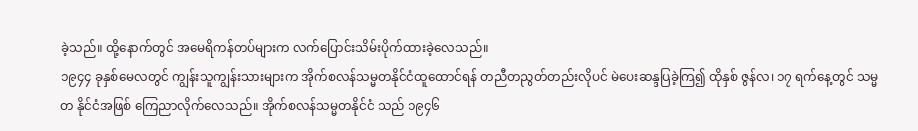ခဲ့သည်။ ထို့နောက်တွင် အမေရိကန်တပ်များက လက်ပြောင်းသိမ်းပိုက်ထားခဲ့လေသည်။
၁၉၄၄ ခုနှစ်မေလတွင် ကျွန်းသူကျွန်းသားများက အိုက်စလန်သမ္မတနိုင်ငံထူထောင်ရန် တညီတညွတ်တည်းလိုပင် မဲပေးဆန္ဒပြခဲ့ကြ၍ ထိုနှစ် ဇွန်လ၊ ၁၇ ရက်နေ့တွင် သမ္မတ နိုင်ငံအဖြစ် ကြေညာလိုက်လေသည်။ အိုက်စလန်သမ္မတနိုင်ငံ သည် ၁၉၄၆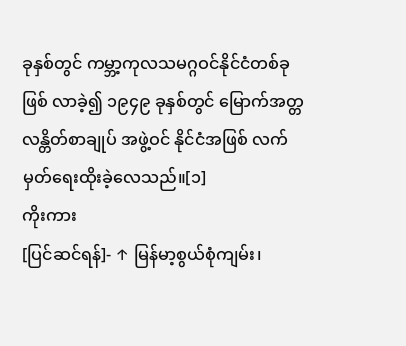ခုနှစ်တွင် ကမ္ဘာ့ကုလသမဂ္ဂဝင်နိုင်ငံတစ်ခု ဖြစ် လာခဲ့၍ ၁၉၄၉ ခုနှစ်တွင် မြောက်အတ္တလန္တိတ်စာချုပ် အဖွဲ့ဝင် နိုင်ငံအဖြစ် လက်မှတ်ရေးထိုးခဲ့လေသည်။[၁]
ကိုးကား
[ပြင်ဆင်ရန်]- ↑ မြန်မာ့စွယ်စုံကျမ်း၊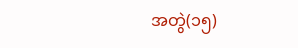အတွဲ(၁၅)